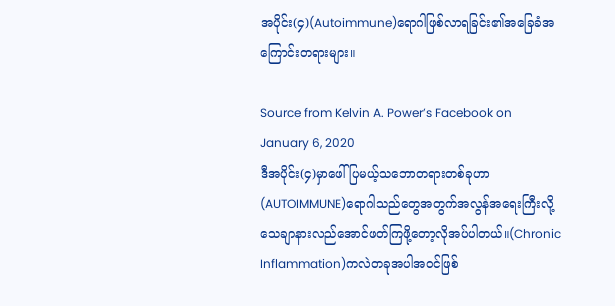အပိုင်း(၄)(Autoimmune)ရောဂါဖြစ်လာရခြင်း၏အခြေခံအကြောင်းတရားများ။

Source from Kelvin A. Power’s Facebook on January 6, 2020
ဒီအပိုင်း(၄)မှာဖေါ်ပြမယ့်သဘောတရားတစ်ခုဟာ(AUTOIMMUNE)ရောဂါသည်တွေအတွက်အလွန်အရေးကြီးလို့သေချာနားလည်အောင်ဖတ်ကြဖို့တော့လိုအပ်ပါတယ်။(Chronic Inflammation)ကလဲတခုအပါအဝင်ဖြစ်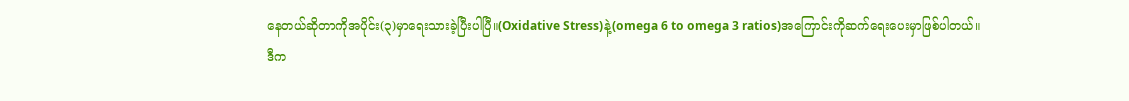နေတယ်ဆိုတာကိုအပိုင်း(၃)မှာရေးသားခဲ့ပြီးပါပြီ။(Oxidative Stress)နဲ့(omega 6 to omega 3 ratios)အကြောင်းကိုဆက်ရေးပေးမှာဖြစ်ပါတယ်။
ဒီက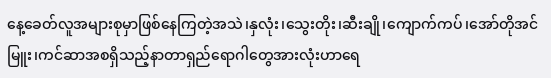နေ့ခေတ်လူအများစုမှာဖြစ်နေကြတဲ့အသဲ၊နှလုံး၊သွေးတိုး၊ဆီးချို၊ကျောက်ကပ်၊အော်တိုအင်မြူး၊ကင်ဆာအစရှိသည့်နာတာရှည်ရောဂါတွေအားလုံးဟာရေ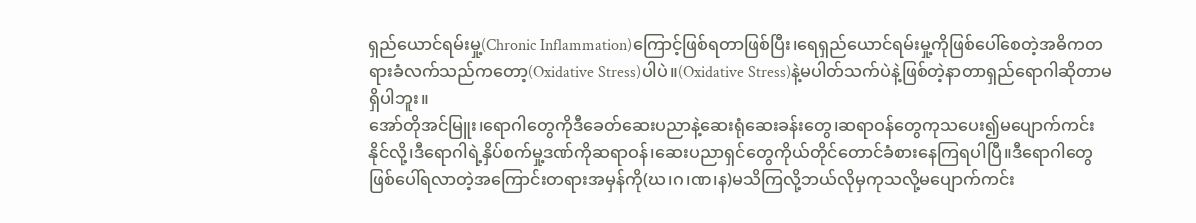ရှည်ယောင်ရမ်းမှု့(Chronic Inflammation)ကြောင့်ဖြစ်ရတာဖြစ်ပြီး၊ရေရှည်ယောင်ရမ်းမှု့ကိုဖြစ်ပေါ်စေတဲ့အဓိကတရားခံလက်သည်ကတော့(Oxidative Stress)ပါပဲ။(Oxidative Stress)နဲ့မပါတ်သက်ပဲနဲ့ဖြစ်တဲ့နာတာရှည်ရောဂါဆိုတာမရှိပါဘူး။
အော်တိုအင်မြူး၊ရောဂါတွေကိုဒီခေတ်ဆေးပညာနဲ့ဆေးရုံဆေးခန်းတွေ၊ဆရာဝန်တွေကုသပေး၍မပျောက်ကင်းနိုင်လို့၊ဒီရောဂါရဲ့နှိပ်စက်မှု့ဒဏ်ကိုဆရာဝန်၊ဆေးပညာရှင်တွေကိုယ်တိုင်တောင်ခံစားနေကြရပါပြီ။ဒီရောဂါတွေဖြစ်ပေါ်ရလာတဲ့အကြောင်းတရားအမှန်ကို(ဃ၊ဂ၊ဏ၊န)မသိကြလို့ဘယ်လိုမှကုသလို့မပျောက်ကင်း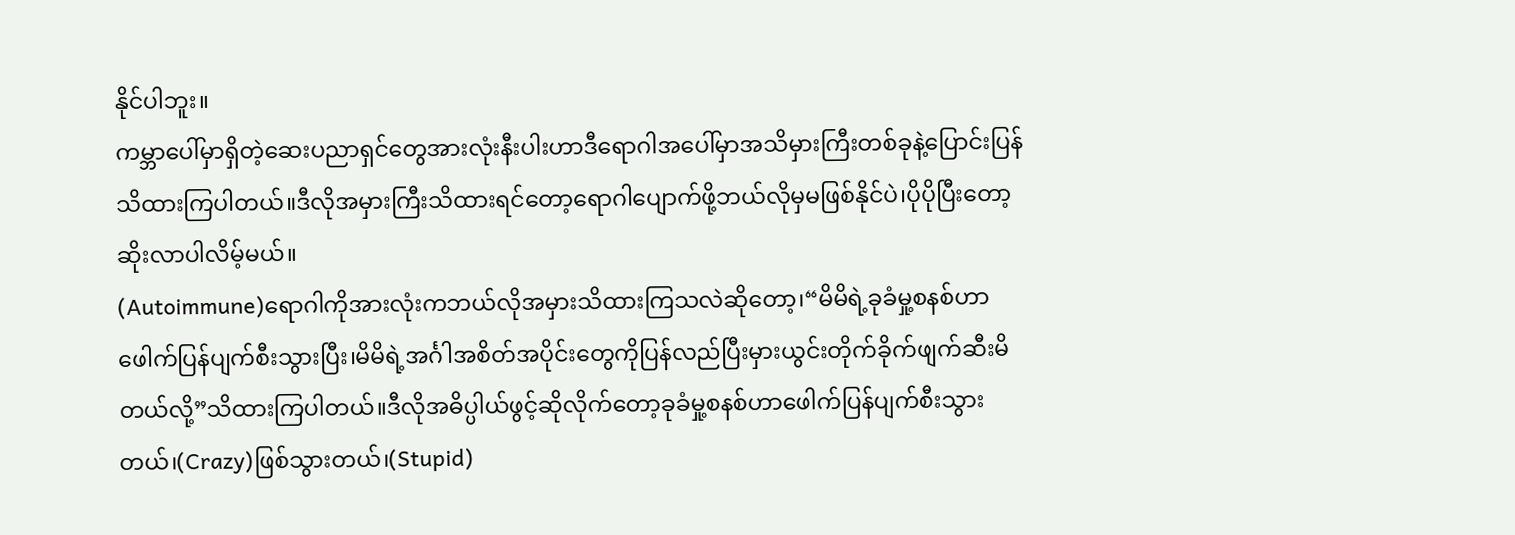နိုင်ပါဘူး။
ကမ္ဘာပေါ်မှာရှိတဲ့ဆေးပညာရှင်တွေအားလုံးနီးပါးဟာဒီရောဂါအပေါ်မှာအသိမှားကြီးတစ်ခုနဲ့ပြောင်းပြန်သိထားကြပါတယ်။ဒီလိုအမှားကြီးသိထားရင်တော့ရောဂါပျောက်ဖို့ဘယ်လိုမှမဖြစ်နိုင်ပဲ၊ပိုပိုပြီးတော့ဆိုးလာပါလိမ့်မယ်။
(Autoimmune)ရောဂါကိုအားလုံးကဘယ်လိုအမှားသိထားကြသလဲဆိုတော့၊“မိမိရဲ့ခုခံမှု့စနစ်ဟာဖေါက်ပြန်ပျက်စီးသွားပြီး၊မိမိရဲ့အင်္ဂါအစိတ်အပိုင်းတွေကိုပြန်လည်ပြီးမှားယွင်းတိုက်ခိုက်ဖျက်ဆီးမိတယ်လို့”သိထားကြပါတယ်။ဒီလိုအဓိပ္ပါယ်ဖွင့်ဆိုလိုက်တော့ခုခံမှု့စနစ်ဟာဖေါက်ပြန်ပျက်စီးသွားတယ်၊(Crazy)ဖြစ်သွားတယ်၊(Stupid)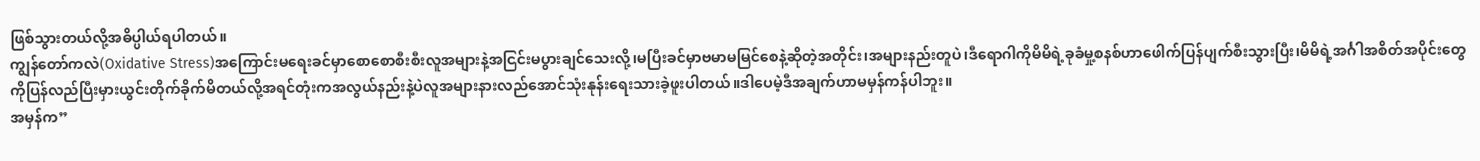ဖြစ်သွားတယ်လို့အဓိပ္ပါယ်ရပါတယ်။
ကျွန်တော်ကလဲ(Oxidative Stress)အကြောင်းမရေးခင်မှာစောစောစီးစီးလူအများနဲ့အငြင်းမပွားချင်သေးလို့၊မပြီးခင်မှာဗမာမမြင်စေနဲ့ဆိုတဲ့အတိုင်း၊အများနည်းတူပဲ၊ဒီရောဂါကိုမိမိရဲ့ခုခံမှု့စနစ်ဟာဖေါက်ပြန်ပျက်စီးသွားပြီး၊မိမိရဲ့အင်္ဂါအစိတ်အပိုင်းတွေကိုပြန်လည်ပြီးမှားယွင်းတိုက်ခိုက်မိတယ်လို့အရင်တုံးကအလွယ်နည်းနဲ့ပဲလူအများနားလည်အောင်သုံးနုန်းရေးသားခဲ့ဖူးပါတယ်။ဒါပေမဲ့ဒီအချက်ဟာမမှန်ကန်ပါဘူး။
အမှန်က”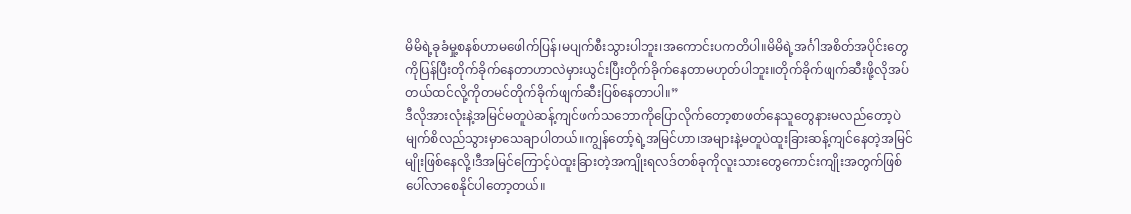မိမိရဲ့ခုခံမှု့စနစ်ဟာမဖေါက်ပြန်၊မပျက်စီးသွားပါဘူး၊အကောင်းပကတိပါ။မိမိရဲ့အင်္ဂါအစိတ်အပိုင်းတွေကိုပြန်ပြီးတိုက်ခိုက်နေတာဟာလဲမှားယွင်းပြီးတိုက်ခိုက်နေတာမဟုတ်ပါဘူး။တိုက်ခိုက်ဖျက်ဆီးဖို့လိုအပ်တယ်ထင်လို့ကိုတမင်တိုက်ခိုက်ဖျက်ဆီးပြစ်နေတာပါ။”
ဒီလိုအားလုံးနဲ့အမြင်မတူပဲဆန့်ကျင်ဖက်သဘောကိုပြောလိုက်တော့စာဖတ်နေသူတွေနားမလည်တော့ပဲမျက်စိလည်သွားမှာသေချာပါတယ်။ကျွန်တော့်ရဲ့အမြင်ဟာ၊အများနဲ့မတူပဲထူးခြားဆန့်ကျင်နေတဲ့အမြင်မျိုးဖြစ်နေလို့၊ဒီအမြင်ကြောင့်ပဲထူးခြားတဲ့အကျိုးရလဒ်တစ်ခုကိုလူးသားတွေကောင်းကျိုးအတွက်ဖြစ်ပေါ်လာစေနိုင်ပါတော့တယ်။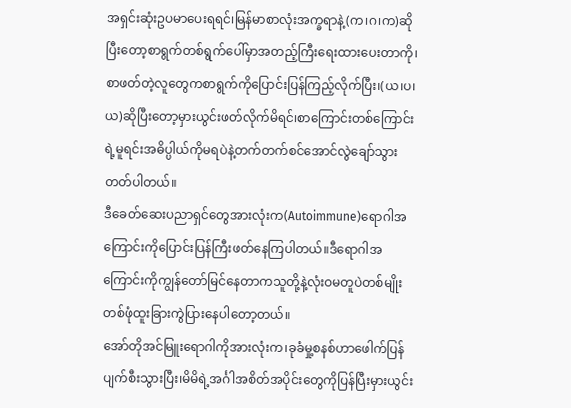အရှင်းဆုံးဥပမာပေးရရင်၊မြန်မာစာလုံးအက္ခရာနဲ့(က၊ဂ၊က)ဆိုပြီးတော့စာရွက်တစ်ရွက်ပေါ်မှာအတည့်ကြီးရေးထားပေးတာကို၊စာဖတ်တဲ့လူတွေကစာရွက်ကိုပြောင်းပြန်ကြည့်လိုက်ပြီး၊(ယ၊ပ၊ယ)ဆိုပြီးတော့မှားယွင်းဖတ်လိုက်မိရင်၊စာကြောင်းတစ်ကြောင်းရဲ့မူရင်းအဓိပ္ပါယ်ကိုမရပဲနဲ့တက်တက်စင်အောင်လွဲချော်သွားတတ်ပါတယ်။
ဒီခေတ်ဆေးပညာရှင်တွေအားလုံးက(Autoimmune)ရောဂါအကြောင်းကိုပြောင်းပြန်ကြီးဖတ်နေကြပါတယ်။ဒီရောဂါအကြောင်းကိုကျွန်တော်မြင်နေတာကသူတို့နဲ့လုံးဝမတူပဲတစ်မျိုးတစ်ဖုံထူးခြားကွဲပြားနေပါတော့တယ်။
အော်တိုအင်မြူးရောဂါကိုအားလုံးက၊ခုခံမှု့စနစ်ဟာဖေါက်ပြန်ပျက်စီးသွားပြီး၊မိမိရဲ့အင်္ဂါအစိတ်အပိုင်းတွေကိုပြန်ပြီးမှားယွင်း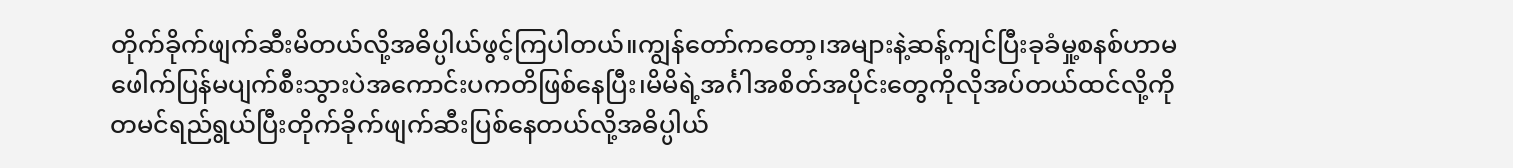တိုက်ခိုက်ဖျက်ဆီးမိတယ်လို့အဓိပ္ပါယ်ဖွင့်ကြပါတယ်။ကျွန်တော်ကတော့၊အများနဲ့ဆန့်ကျင်ပြီးခုခံမှု့စနစ်ဟာမဖေါက်ပြန်မပျက်စီးသွားပဲအကောင်းပကတိဖြစ်နေပြီး၊မိမိရဲ့အင်္ဂါအစိတ်အပိုင်းတွေကိုလိုအပ်တယ်ထင်လို့ကိုတမင်ရည်ရွယ်ပြီးတိုက်ခိုက်ဖျက်ဆီးပြစ်နေတယ်လို့အဓိပ္ပါယ်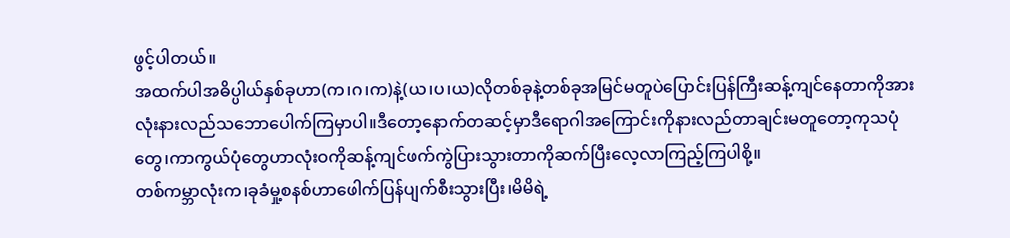ဖွင့်ပါတယ်။
အထက်ပါအဓိပ္ပါယ်နှစ်ခုဟာ(က၊ဂ၊က)နဲ့(ယ၊ပ၊ယ)လိုတစ်ခုနဲ့တစ်ခုအမြင်မတူပဲပြောင်းပြန်ကြီးဆန့်ကျင်နေတာကိုအားလုံးနားလည်သဘောပေါက်ကြမှာပါ။ဒီတော့နောက်တဆင့်မှာဒီရောဂါအကြောင်းကိုနားလည်တာချင်းမတူတော့ကုသပုံတွေ၊ကာကွယ်ပုံတွေဟာလုံးဝကိုဆန့်ကျင်ဖက်ကွဲပြားသွားတာကိုဆက်ပြီးလေ့လာကြည့်ကြပါစို့။
တစ်ကမ္ဘာလုံးက၊ခုခံမှု့စနစ်ဟာဖေါက်ပြန်ပျက်စီးသွားပြီး၊မိမိရဲ့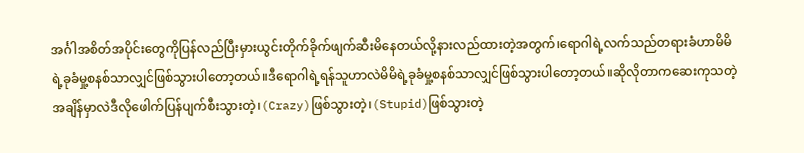အင်္ဂါအစိတ်အပိုင်းတွေကိုပြန်လည်ပြီးမှားယွင်းတိုက်ခိုက်ဖျက်ဆီးမိနေတယ်လို့နားလည်ထားတဲ့အတွက်၊ရောဂါရဲ့လက်သည်တရားခံဟာမိမိရဲ့ခုခံမှု့စနစ်သာလျှင်ဖြစ်သွားပါတော့တယ်။ဒီရောဂါရဲ့ရန်သူဟာလဲမိမိရဲ့ခုခံမှု့စနစ်သာလျှင်ဖြစ်သွားပါတော့တယ်။ဆိုလိုတာကဆေးကုသတဲ့အချိန်မှာလဲဒီလိုဖေါက်ပြန်ပျက်စီးသွားတဲ့၊(Crazy)ဖြစ်သွားတဲ့၊(Stupid)ဖြစ်သွားတဲ့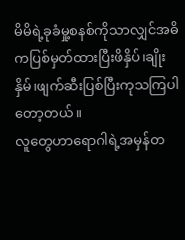မိမိရဲ့ခုခံမှု့စနစ်ကိုသာလျှင်အဓိကပြစ်မှတ်ထားပြီးဖိနှိပ်၊ချိုးနှိမ်၊ဖျက်ဆီးပြစ်ပြီးကုသကြပါတော့တယ်။
လူတွေဟာရောဂါရဲ့အမှန်တ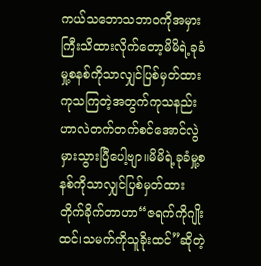ကယ်သဘောသဘာဝကိုအမှားကြီးသိထားလိုက်တော့မိမိရဲ့ခုခံမှု့စနစ်ကိုသာလျှင်ပြစ်မှတ်ထားကုသကြတဲ့အတွက်ကုသနည်းဟာလဲတက်တက်စင်အောင်လွဲမှားသွားပြီပေါ့ဗျာ။မိမိရဲ့ခုခံမှု့စနစ်ကိုသာလျှင်ပြစ်မှတ်ထားတိုက်ခိုက်တာဟာ“ဇရက်ကိုဂျိုးထင်၊သမက်ကိုသူခိုးထင်”ဆိုတဲ့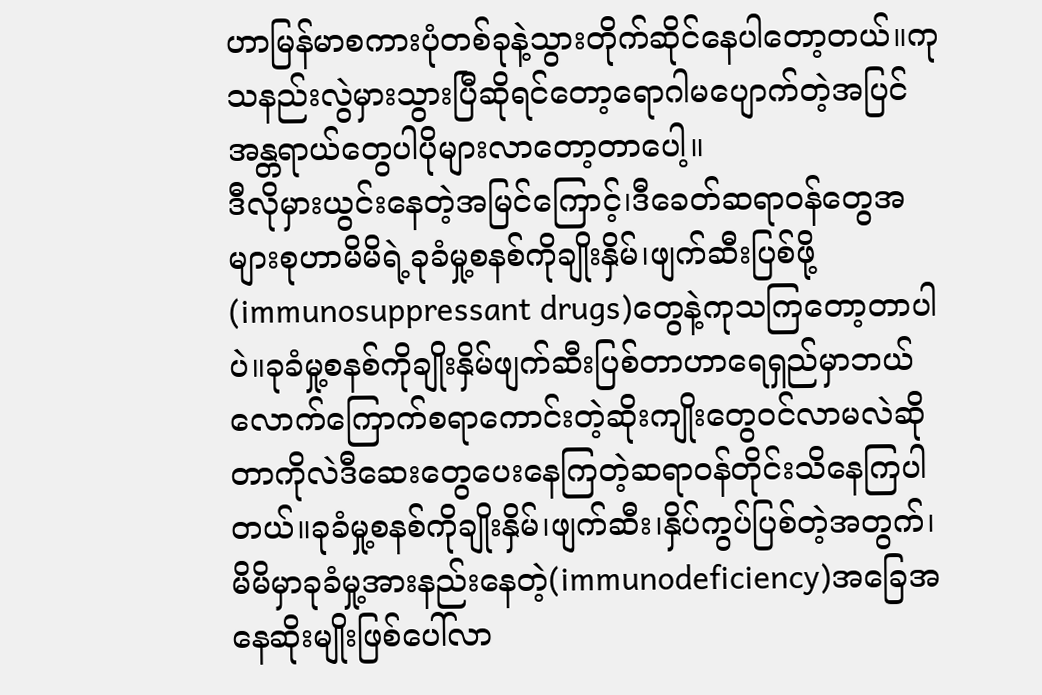ဟာမြန်မာစကားပုံတစ်ခုနဲ့သွားတိုက်ဆိုင်နေပါတော့တယ်။ကုသနည်းလွဲမှားသွားပြီဆိုရင်တော့ရောဂါမပျောက်တဲ့အပြင်အန္တရာယ်တွေပါပိုများလာတော့တာပေါ့။
ဒီလိုမှားယွင်းနေတဲ့အမြင်ကြောင့်၊ဒီခေတ်ဆရာဝန်တွေအများစုဟာမိမိရဲ့ခုခံမှု့စနစ်ကိုချိုးနှိမ်၊ဖျက်ဆီးပြစ်ဖို့(immunosuppressant drugs)တွေနဲ့ကုသကြတော့တာပါပဲ။ခုခံမှု့စနစ်ကိုချိုးနှိမ်ဖျက်ဆီးပြစ်တာဟာရေရှည်မှာဘယ်လောက်ကြောက်စရာကောင်းတဲ့ဆိုးကျိုးတွေဝင်လာမလဲဆိုတာကိုလဲဒီဆေးတွေပေးနေကြတဲ့ဆရာဝန်တိုင်းသိနေကြပါတယ်။ခုခံမှု့စနစ်ကိုချိုးနှိမ်၊ဖျက်ဆီး၊နှိပ်ကွပ်ပြစ်တဲ့အတွက်၊မိမိမှာခုခံမှု့အားနည်းနေတဲ့(immunodeficiency)အခြေအနေဆိုးမျိုးဖြစ်ပေါ်လာ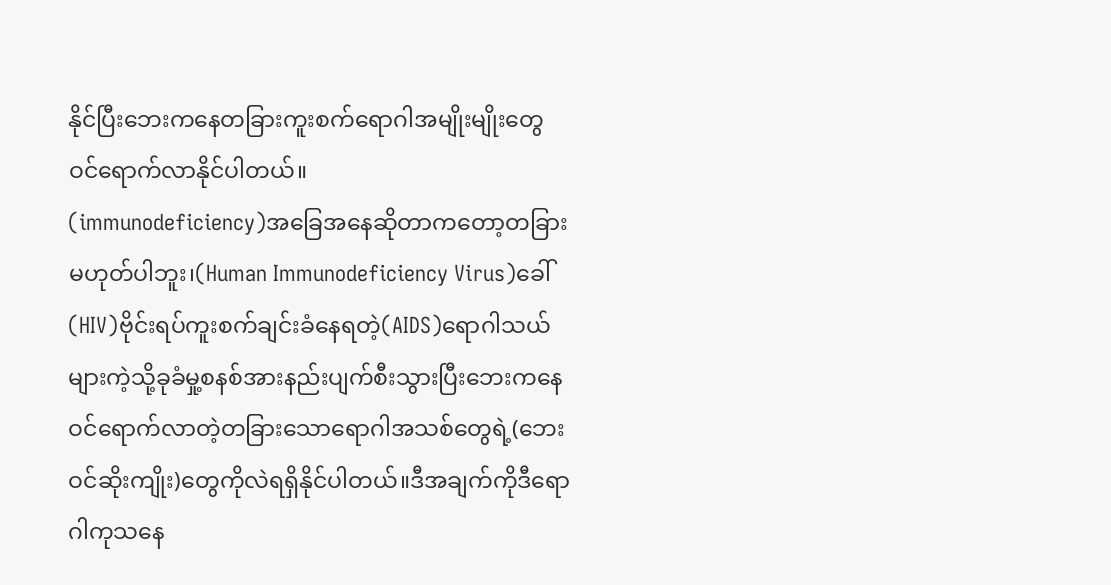နိုင်ပြီးဘေးကနေတခြားကူးစက်ရောဂါအမျိုးမျိုးတွေဝင်ရောက်လာနိုင်ပါတယ်။
(immunodeficiency)အခြေအနေဆိုတာကတော့တခြားမဟုတ်ပါဘူး၊(Human Immunodeficiency Virus)ခေါ်(HIV)ဗိုင်းရပ်ကူးစက်ချင်းခံနေရတဲ့(AIDS)ရောဂါသယ်များကဲ့သို့ခုခံမှု့စနစ်အားနည်းပျက်စီးသွားပြီးဘေးကနေဝင်ရောက်လာတဲ့တခြားသောရောဂါအသစ်တွေရဲ့(ဘေးဝင်ဆိုးကျိုး)တွေကိုလဲရရှိနိုင်ပါတယ်။ဒီအချက်ကိုဒီရောဂါကုသနေ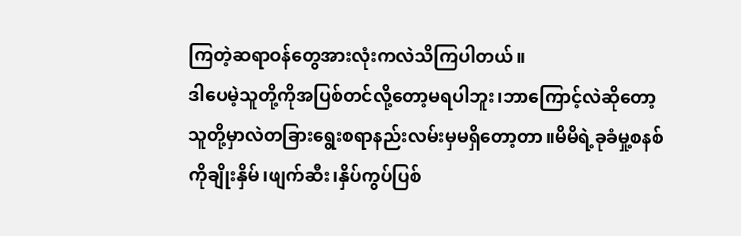ကြတဲ့ဆရာဝန်တွေအားလုံးကလဲသိကြပါတယ်။
ဒါပေမဲ့သူတို့ကိုအပြစ်တင်လို့တော့မရပါဘူး၊ဘာကြောင့်လဲဆိုတော့သူတို့မှာလဲတခြားရွေးစရာနည်းလမ်းမှမရှိတော့တာ။မိမိရဲ့ခုခံမှု့စနစ်ကိုချိုးနှိမ်၊ဖျက်ဆီး၊နှိပ်ကွပ်ပြစ်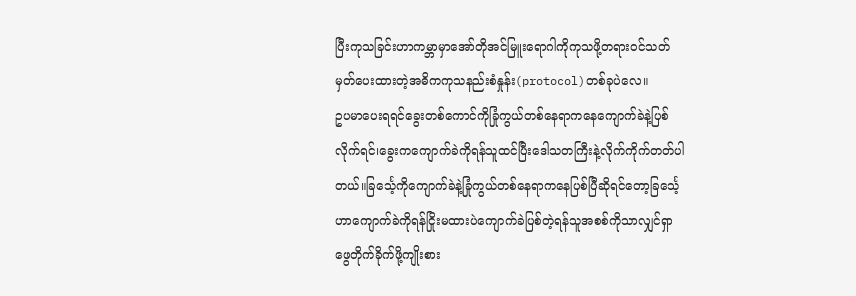ပြီးကုသခြင်းဟာကမ္ဘာမှာအော်တိုအင်မြူးရောဂါကိုကုသဖို့တရားဝင်သတ်မှတ်ပေးထားတဲ့အဓိကကုသနည်းစံနှုန်း(protocol)တစ်ခုပဲလေ။
ဥပမာပေးရရင်ခွေးတစ်ကောင်ကိုခြုံကွယ်တစ်နေရာကနေကျောက်ခဲနဲ့ပြစ်လိုက်ရင်၊ခွေးကကျောက်ခဲကိုရန်သူထင်ပြီးဒေါသတကြီးနဲ့လိုက်ကိုက်တတ်ပါတယ်။ခြင်္သေ့ကိုကျောက်ခဲနဲ့ခြုံကွယ်တစ်နေရာကနေပြစ်ပြီဆိုရင်တော့ခြင်္သေ့ဟာကျောက်ခဲကိုရန်ငြိုးမထားပဲကျောက်ခဲပြစ်တဲ့ရန်သူအစစ်ကိုသာလျှင်ရှာဖွေတိုက်ခိုက်ဖို့ကျိုးစား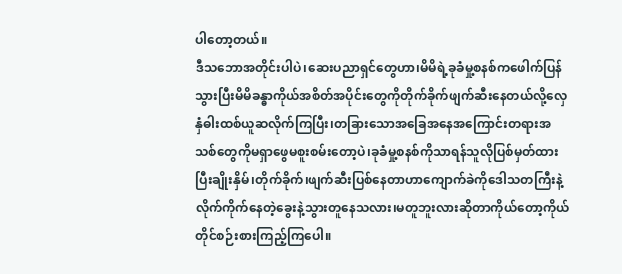ပါတော့တယ်။
ဒီသဘောအတိုင်းပါပဲ၊ဆေးပညာရှင်တွေဟာ၊မိမိရဲ့ခုခံမှု့စနစ်ကဖေါက်ပြန်သွားပြီးမိမိခန္ဓာကိုယ်အစိတ်အပိုင်းတွေကိုတိုက်ခိုက်ဖျက်ဆီးနေတယ်လို့လှေနှံဓါးထစ်ယူဆလိုက်ကြပြီး၊တခြားသောအခြေအနေအကြောင်းတရားအသစ်တွေကိုမရှာဖွေမစူးစမ်းတော့ပဲ၊ခုခံမှု့စနစ်ကိုသာရန်သူလိုပြစ်မှတ်ထားပြီးချိုးနှိမ်၊တိုက်ခိုက်၊ဖျက်ဆီးပြစ်နေတာဟာကျောက်ခဲကိုဒေါသတကြီးနဲ့လိုက်ကိုက်နေတဲ့ခွေးနဲ့သွားတူနေသလား၊မတူဘူးလားဆိုတာကိုယ်တော့ကိုယ်တိုင်စဉ်းစားကြည့်ကြပေါ။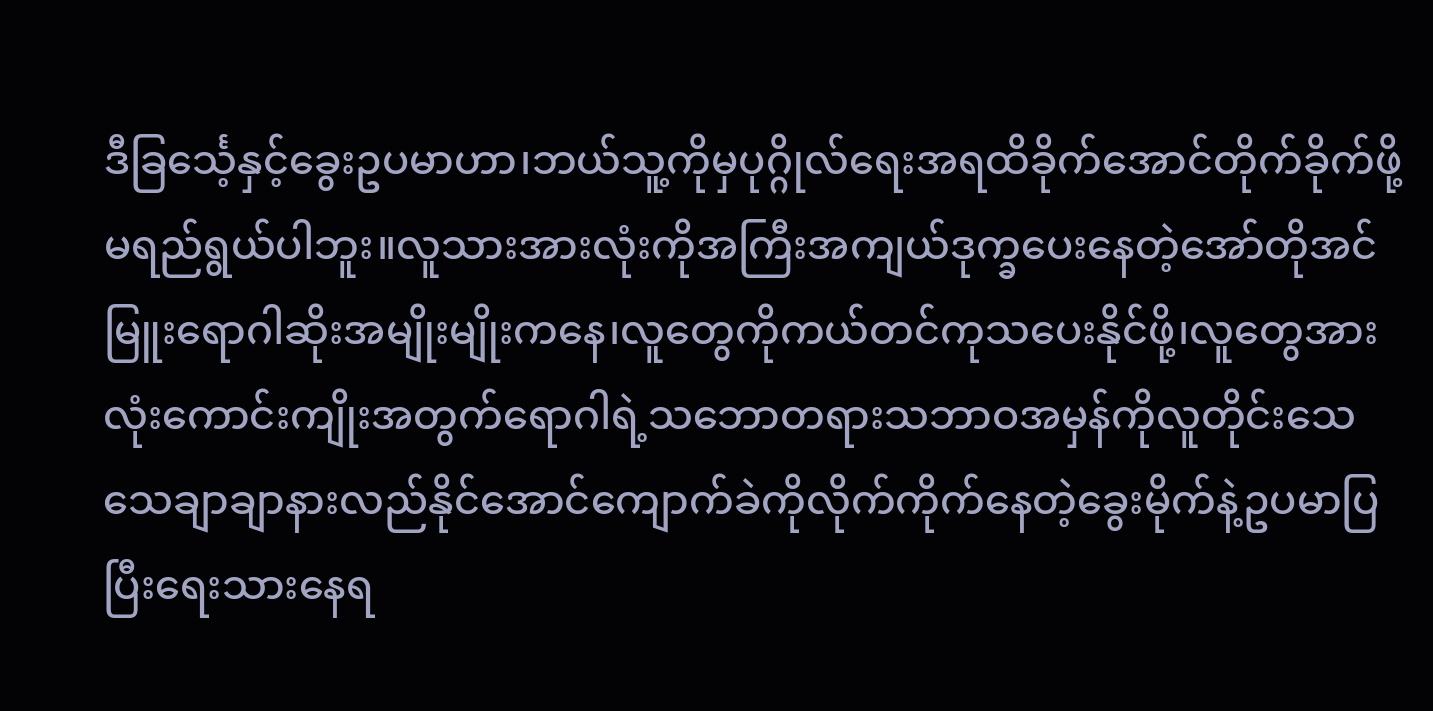ဒီခြင်္သေ့နှင့်ခွေးဥပမာဟာ၊ဘယ်သူ့ကိုမှပုဂ္ဂိုလ်ရေးအရထိခိုက်အောင်တိုက်ခိုက်ဖို့မရည်ရွယ်ပါဘူး။လူသားအားလုံးကိုအကြီးအကျယ်ဒုက္ခပေးနေတဲ့အော်တိုအင်မြူးရောဂါဆိုးအမျိုးမျိုးကနေ၊လူတွေကိုကယ်တင်ကုသပေးနိုင်ဖို့၊လူတွေအားလုံးကောင်းကျိုးအတွက်ရောဂါရဲ့သဘောတရားသဘာဝအမှန်ကိုလူတိုင်းသေသေချာချာနားလည်နိုင်အောင်ကျောက်ခဲကိုလိုက်ကိုက်နေတဲ့ခွေးမိုက်နဲ့ဥပမာပြပြီးရေးသားနေရ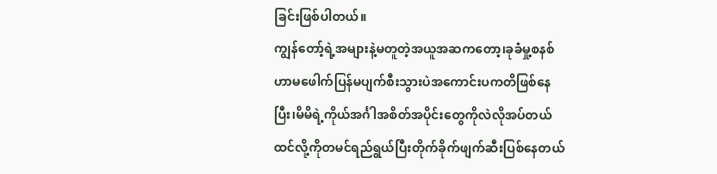ခြင်းဖြစ်ပါတယ်။
ကျွန်တော့်ရဲ့အများနဲ့မတူတဲ့အယူအဆကတော့၊ခုခံမှု့စနစ်ဟာမဖေါက်ပြန်မပျက်စီးသွားပဲအကောင်းပကတိဖြစ်နေပြီး၊မိမိရဲ့ကိုယ်အင်္ဂါအစိတ်အပိုင်းတွေကိုလဲလိုအပ်တယ်ထင်လို့ကိုတမင်ရည်ရွယ်ပြီးတိုက်ခိုက်ဖျက်ဆီးပြစ်နေတယ်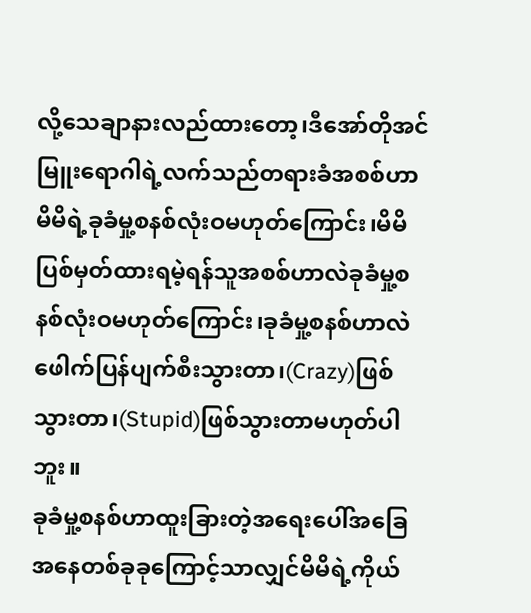လို့သေချာနားလည်ထားတော့၊ဒီအော်တိုအင်မြူးရောဂါရဲ့လက်သည်တရားခံအစစ်ဟာမိမိရဲ့ခုခံမှု့စနစ်လုံးဝမဟုတ်ကြောင်း၊မိမိပြစ်မှတ်ထားရမဲ့ရန်သူအစစ်ဟာလဲခုခံမှု့စနစ်လုံးဝမဟုတ်ကြောင်း၊ခုခံမှု့စနစ်ဟာလဲဖေါက်ပြန်ပျက်စီးသွားတာ၊(Crazy)ဖြစ်သွားတာ၊(Stupid)ဖြစ်သွားတာမဟုတ်ပါဘူး။
ခုခံမှု့စနစ်ဟာထူးခြားတဲ့အရေးပေါ်အခြေအနေတစ်ခုခုကြောင့်သာလျှင်မိမိရဲ့ကိုယ်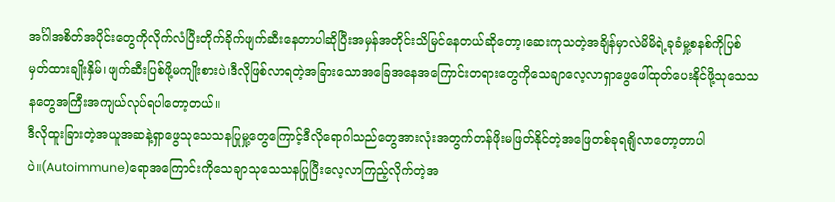အင်္ဂါအစိတ်အပိုင်းတွေကိုလိုက်လံပြီးတိုက်ခိုက်ဖျက်ဆီးနေတာပါဆိုပြီးအမှန်အတိုင်းသိမြင်နေတယ်ဆိုတော့၊ဆေးကုသတဲ့အချိန်မှာလဲမိမိရဲ့ခုခံမှု့စနစ်ကိုပြစ်မှတ်ထားချိုးနှိမ်၊ဖျက်ဆီးပြစ်ဖို့မကျိုးစားပဲ၊ဒီလိုဖြစ်လာရတဲ့အခြားသောအခြေအနေအကြောင်းတရားတွေကိုသေချာလေ့လာရှာဖွေဖေါ်ထုတ်ပေးနိုင်ဖို့သုသေသနတွေအကြီးအကျယ်လုပ်ရပါတော့တယ်။
ဒီလိုထူးခြားတဲ့အယူအဆနဲ့ရှာဖွေသုသေသနပြုမှု့တွေကြောင့်ဒီလိုရောဂါသည်တွေအားလုံးအတွက်တန်ဖိုးမဖြတ်နိုင်တဲ့အဖြေတစ်ခုရရျိလာတော့တာပါပဲ။(Autoimmune)ရောအကြောင်းကိုသေချာသုသေသနပြုပြီးလေ့လာကြည့်လိုက်တဲ့အ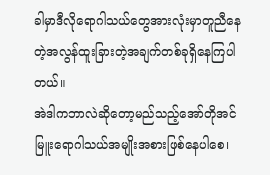ခါမှာဒီလိုရောဂါသယ်တွေအားလုံးမှာတူညီနေတဲ့အလွန်ထူးခြားတဲ့အချက်တစ်ခုရှိနေကြပါတယ်။
အဲဒါကဘာလဲဆိုတော့မည်သည့်အော်တိုအင်မြူးရောဂါသယ်အမျိုးအစားဖြစ်နေပါစေ၊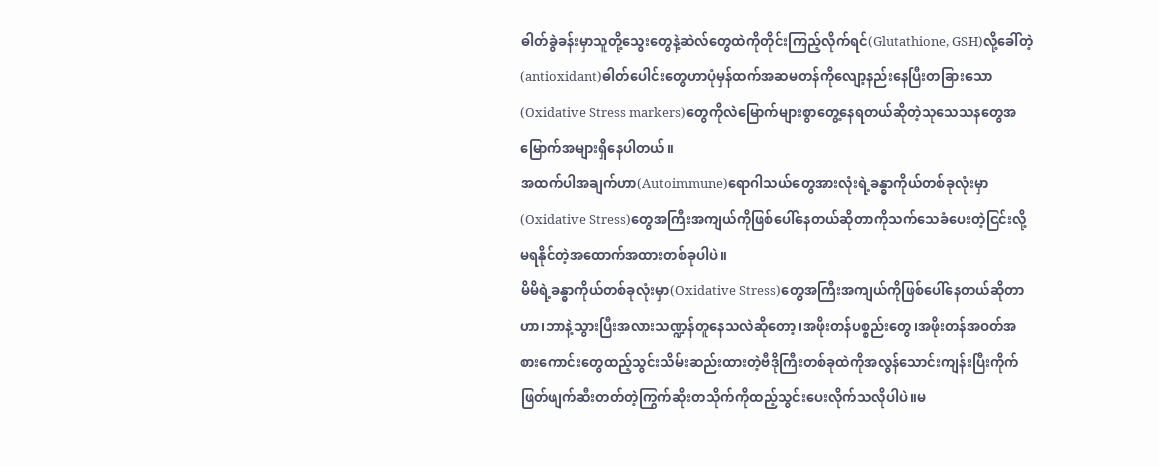ဓါတ်ခွဲခန်းမှာသူတို့သွေးတွေနဲ့ဆဲလ်တွေထဲကိုတိုင်းကြည့်လိုက်ရင်(Glutathione, GSH)လို့ခေါ်တဲ့(antioxidant)ဓါတ်ပေါင်းတွေဟာပုံမှန်ထက်အဆမတန်ကိုလျော့နည်းနေပြီးတခြားသော(Oxidative Stress markers)တွေကိုလဲမြောက်များစွာတွေ့နေရတယ်ဆိုတဲ့သုသေသနတွေအမြောက်အများရှိနေပါတယ်။
အထက်ပါအချက်ဟာ(Autoimmune)ရောဂါသယ်တွေအားလုံးရဲ့ခန္ဓာကိုယ်တစ်ခုလုံးမှာ(Oxidative Stress)တွေအကြီးအကျယ်ကိုဖြစ်ပေါ်နေတယ်ဆိုတာကိုသက်သေခံပေးတဲ့ငြင်းလို့မရနိုင်တဲ့အထောက်အထားတစ်ခုပါပဲ။
မိမိရဲ့ခန္ဓာကိုယ်တစ်ခုလုံးမှာ(Oxidative Stress)တွေအကြီးအကျယ်ကိုဖြစ်ပေါ်နေတယ်ဆိုတာဟာ၊ဘာနဲ့သွားပြီးအလားသဏ္ဍန်တူနေသလဲဆိုတော့၊အဖိုးတန်ပစ္စည်းတွေ၊အဖိုးတန်အဝတ်အစားကောင်းတွေထည့်သွင်းသိမ်းဆည်းထားတဲ့ဗီဒိုကြီးတစ်ခုထဲကိုအလွန်သောင်းကျန်းပြီးကိုက်ဖြတ်ဖျက်ဆီးတတ်တဲ့ကြွက်ဆိုးတသိုက်ကိုထည့်သွင်းပေးလိုက်သလိုပါပဲ။မ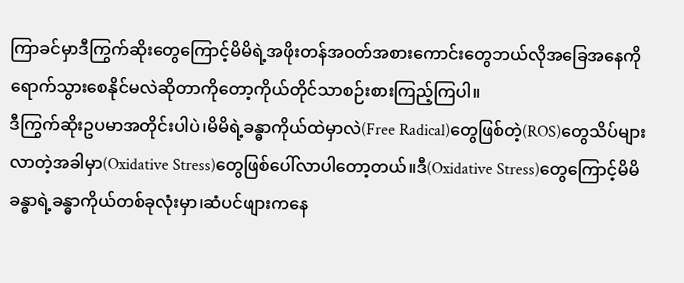ကြာခင်မှာဒီကြွက်ဆိုးတွေကြောင့်မိမိရဲ့အဖိုးတန်အဝတ်အစားကောင်းတွေဘယ်လိုအခြေအနေကိုရောက်သွားစေနိုင်မလဲဆိုတာကိုတော့ကိုယ်တိုင်သာစဉ်းစားကြည့်ကြပါ။
ဒီကြွက်ဆိုးဥပမာအတိုင်းပါပဲ၊မိမိရဲ့ခန္ဓာကိုယ်ထဲမှာလဲ(Free Radical)တွေဖြစ်တဲ့(ROS)တွေသိပ်များလာတဲ့အခါမှာ(Oxidative Stress)တွေဖြစ်ပေါ်လာပါတော့တယ်။ဒီ(Oxidative Stress)တွေကြောင့်မိမိခန္ဓာရဲ့ခန္ဓာကိုယ်တစ်ခုလုံးမှာ၊ဆံပင်ဖျားကနေ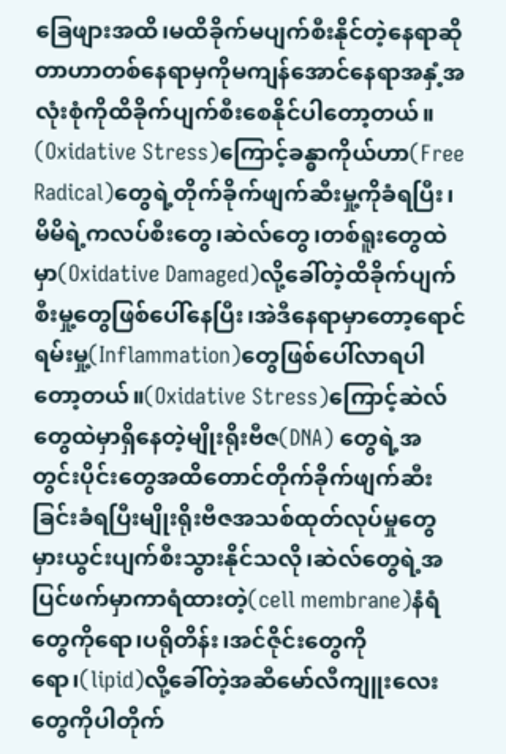ခြေဖျားအထိ၊မထိခိုက်မပျက်စီးနိုင်တဲ့နေရာဆိုတာဟာတစ်နေရာမှကိုမကျန်အောင်နေရာအနှံ့အလုံးစုံကိုထိခိုက်ပျက်စီးစေနိုင်ပါတော့တယ်။
(Oxidative Stress)ကြောင့်ခန္ဓာကိုယ်ဟာ(Free Radical)တွေရဲ့တိုက်ခိုက်ဖျက်ဆီးမှု့ကိုခံရပြီး၊မိမိရဲ့ကလပ်စီးတွေ၊ဆဲလ်တွေ၊တစ်ရူးတွေထဲမှာ(Oxidative Damaged)လို့ခေါ်တဲ့ထိခိုက်ပျက်စီးမှု့တွေဖြစ်ပေါ်နေပြီး၊အဲဒီနေရာမှာတော့ရောင်ရမ်းမှု့(Inflammation)တွေဖြစ်ပေါ်လာရပါတော့တယ်။(Oxidative Stress)ကြောင့်ဆဲလ်တွေထဲမှာရှိနေတဲ့မျိုးရိုးဗီဇ(DNA) တွေရဲ့အတွင်းပိုင်းတွေအထိတောင်တိုက်ခိုက်ဖျက်ဆီးခြင်းခံရပြီးမျိုးရိုးဗီဇအသစ်ထုတ်လုပ်မှုတွေမှားယွင်းပျက်စီးသွားနိုင်သလို၊ဆဲလ်တွေရဲ့အပြင်ဖက်မှာကာရံထားတဲ့(cell membrane)နံရံတွေကိုရော၊ပရိုတိန်း၊အင်ဇိုင်းတွေကိုရော၊(lipid)လို့ခေါ်တဲ့အဆီမော်လီကျူးလေးတွေကိုပါတိုက်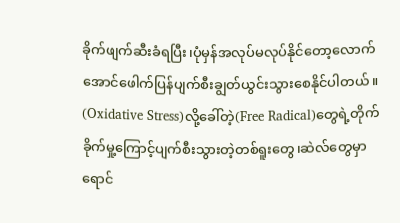ခိုက်ဖျက်ဆီးခံရပြီး၊ပုံမှန်အလုပ်မလုပ်နိုင်တော့လောက်အောင်ဖေါက်ပြန်ပျက်စီးချွတ်ယွင်းသွားစေနိုင်ပါတယ်။
(Oxidative Stress)လို့ခေါ်တဲ့(Free Radical)တွေရဲ့တိုက်ခိုက်မှု့ကြောင့်ပျက်စီးသွားတဲ့တစ်ရူးတွေ၊ဆဲလ်တွေမှာရောင်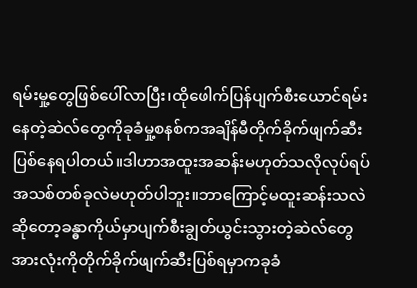ရမ်းမှု့တွေဖြစ်ပေါ်လာပြီး၊ထိုဖေါက်ပြန်ပျက်စီးယောင်ရမ်းနေတဲ့ဆဲလ်တွေကိုခုခံမှု့စနစ်ကအချိန်မီတိုက်ခိုက်ဖျက်ဆီးပြစ်နေရပါတယ်။ဒါဟာအထူးအဆန်းမဟုတ်သလိုလုပ်ရပ်အသစ်တစ်ခုလဲမဟုတ်ပါဘူး။ဘာကြောင့်မထူးဆန်းသလဲဆိုတော့ခန္ဓာကိုယ်မှာပျက်စီးချွတ်ယွင်းသွားတဲ့ဆဲလ်တွေအားလုံးကိုတိုက်ခိုက်ဖျက်ဆီးပြစ်ရမှာကခုခံ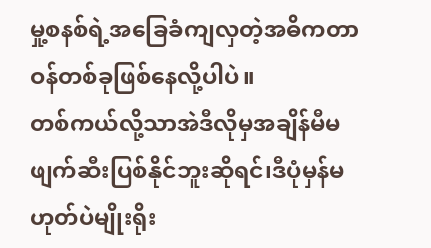မှု့စနစ်ရဲ့အခြေခံကျလှတဲ့အဓိကတာဝန်တစ်ခုဖြစ်နေလို့ပါပဲ။
တစ်ကယ်လို့သာအဲဒီလိုမှအချိန်မီမဖျက်ဆီးပြစ်နိုင်ဘူးဆိုရင်၊ဒီပုံမှန်မဟုတ်ပဲမျိုးရိုး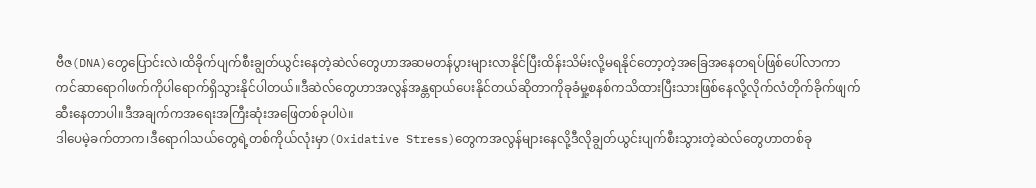ဗီဇ(DNA)တွေပြောင်းလဲ၊ထိခိုက်ပျက်စီးချွတ်ယွင်းနေတဲ့ဆဲလ်တွေဟာအဆမတန်ပွားများလာနိုင်ပြီးထိန်းသိမ်းလို့မရနိုင်တော့တဲ့အခြေအနေတရပ်ဖြစ်ပေါ်လာကာကင်ဆာရောဂါဖက်ကိုပါရောက်ရှိသွားနိုင်ပါတယ်။ဒီဆဲလ်တွေဟာအလွန်အန္တရာယ်ပေးနိုင်တယ်ဆိုတာကိုခုခံမှု့စနစ်ကသိထားပြီးသားဖြစ်နေလို့လိုက်လံတိုက်ခိုက်ဖျက်ဆီးနေတာပါ။ဒီအချက်ကအရေးအကြီးဆုံးအဖြေတစ်ခုပါပဲ။
ဒါပေမဲ့ခက်တာက၊ဒီရောဂါသယ်တွေရဲ့တစ်ကိုယ်လုံးမှာ(Oxidative Stress)တွေကအလွန်များနေလို့ဒီလိုချွတ်ယွင်းပျက်စီးသွားတဲ့ဆဲလ်တွေဟာတစ်ခု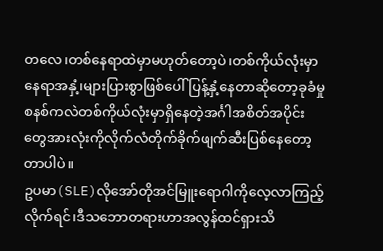တလေ၊တစ်နေရာထဲမှာမဟုတ်တော့ပဲ၊တစ်ကိုယ်လုံးမှာနေရာအနှံ့၊များပြားစွာဖြစ်ပေါ်ပြန့်နှံ့နေတာဆိုတော့ခုခံမှုစနစ်ကလဲတစ်ကိုယ်လုံးမှာရှိနေတဲ့အင်္ဂါအစိတ်အပိုင်းတွေအားလုံးကိုလိုက်လံတိုက်ခိုက်ဖျက်ဆီးပြစ်နေတော့တာပါပဲ။
ဥပမာ(SLE)လိုအော်တိုအင်မြူးရောဂါကိုလေ့လာကြည့်လိုက်ရင်၊ဒီသဘောတရားဟာအလွန်ထင်ရှားသိ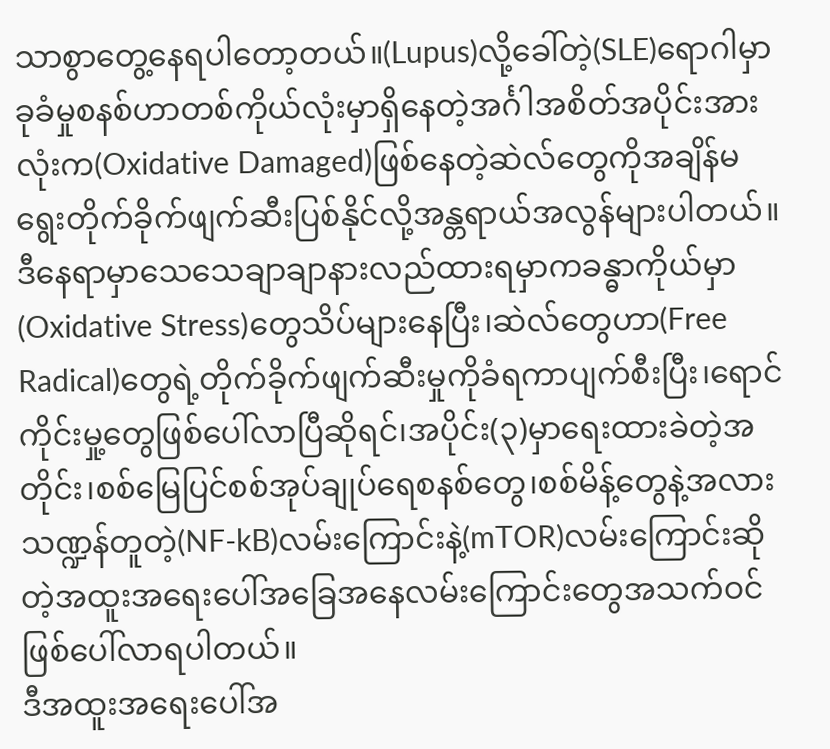သာစွာတွေ့နေရပါတော့တယ်။(Lupus)လို့ခေါ်တဲ့(SLE)ရောဂါမှာခုခံမှုစနစ်ဟာတစ်ကိုယ်လုံးမှာရှိနေတဲ့အင်္ဂါအစိတ်အပိုင်းအားလုံးက(Oxidative Damaged)ဖြစ်နေတဲ့ဆဲလ်တွေကိုအချိန်မရွေးတိုက်ခိုက်ဖျက်ဆီးပြစ်နိုင်လို့အန္တရာယ်အလွန်များပါတယ်။
ဒီနေရာမှာသေသေချာချာနားလည်ထားရမှာကခန္ဓာကိုယ်မှာ(Oxidative Stress)တွေသိပ်များနေပြီး၊ဆဲလ်တွေဟာ(Free Radical)တွေရဲ့တိုက်ခိုက်ဖျက်ဆီးမှုကိုခံရကာပျက်စီးပြီး၊ရောင်ကိုင်းမှု့တွေဖြစ်ပေါ်လာပြီဆိုရင်၊အပိုင်း(၃)မှာရေးထားခဲတဲ့အတိုင်း၊စစ်မြေပြင်စစ်အုပ်ချုပ်ရေစနစ်တွေ၊စစ်မိန့်တွေနဲ့အလားသဏ္ဍန်တူတဲ့(NF-kB)လမ်းကြောင်းနဲ့(mTOR)လမ်းကြောင်းဆိုတဲ့အထူးအရေးပေါ်အခြေအနေလမ်းကြောင်းတွေအသက်ဝင်ဖြစ်ပေါ်လာရပါတယ်။
ဒီအထူးအရေးပေါ်အ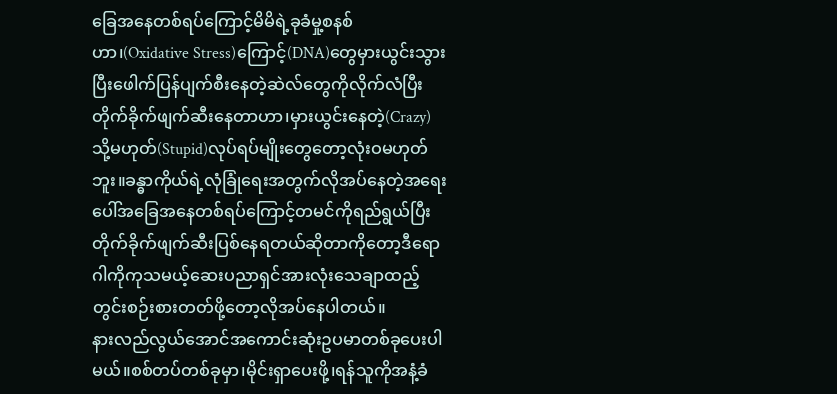ခြေအနေတစ်ရပ်ကြောင့်မိမိရဲ့ခုခံမှု့စနစ်ဟာ၊(Oxidative Stress)ကြောင့်(DNA)တွေမှားယွင်းသွားပြီးဖေါက်ပြန်ပျက်စီးနေတဲ့ဆဲလ်တွေကိုလိုက်လံပြီးတိုက်ခိုက်ဖျက်ဆီးနေတာဟာ၊မှားယွင်းနေတဲ့(Crazy)သို့မဟုတ်(Stupid)လုပ်ရပ်မျိုးတွေတော့လုံးဝမဟုတ်ဘူး။ခန္ဓာကိုယ်ရဲ့လုံခြုံရေးအတွက်လိုအပ်နေတဲ့အရေးပေါ်အခြေအနေတစ်ရပ်ကြောင့်တမင်ကိုရည်ရွယ်ပြီးတိုက်ခိုက်ဖျက်ဆီးပြစ်နေရတယ်ဆိုတာကိုတော့ဒီရောဂါကိုကုသမယ့်ဆေးပညာရှင်အားလုံးသေချာထည့်တွင်းစဉ်းစားတတ်ဖို့တော့လိုအပ်နေပါတယ်။
နားလည်လွယ်အောင်အကောင်းဆုံးဥပမာတစ်ခုပေးပါမယ်။စစ်တပ်တစ်ခုမှာ၊မိုင်းရှာပေးဖို့၊ရန်သူကိုအနံ့ခံ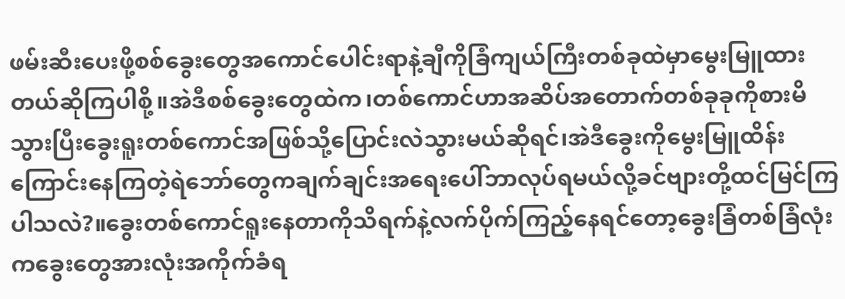ဖမ်းဆီးပေးဖို့စစ်ခွေးတွေအကောင်ပေါင်းရာနဲ့ချီကိုခြံကျယ်ကြီးတစ်ခုထဲမှာမွေးမြူထားတယ်ဆိုကြပါစို့။အဲဒီစစ်ခွေးတွေထဲက၊တစ်ကောင်ဟာအဆိပ်အတောက်တစ်ခုခုကိုစားမိသွားပြီးခွေးရူးတစ်ကောင်အဖြစ်သို့ပြောင်းလဲသွားမယ်ဆိုရင်၊အဲဒီခွေးကိုမွေးမြူထိန်းကြောင်းနေကြတဲ့ရဲဘော်တွေကချက်ချင်းအရေးပေါ်ဘာလုပ်ရမယ်လို့ခင်ဗျားတို့ထင်မြင်ကြပါသလဲ?။ခွေးတစ်ကောင်ရူးနေတာကိုသိရက်နဲ့လက်ပိုက်ကြည့်နေရင်တော့ခွေးခြံတစ်ခြံလုံးကခွေးတွေအားလုံးအကိုက်ခံရ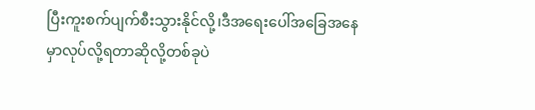ပြီးကူးစက်ပျက်စီးသွားနိုင်လို့၊ဒီအရေးပေါ်အခြေအနေမှာလုပ်လို့ရတာဆိုလို့တစ်ခုပဲ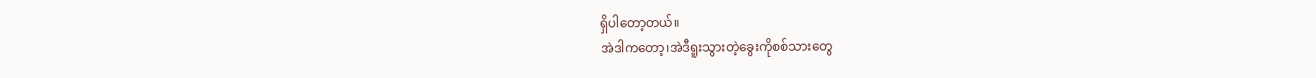ရှိပါတော့တယ်။
အဲဒါကတော့၊အဲဒီရူးသွားတဲ့ခွေးကိုစစ်သားတွေ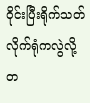ဝိုင်းပြီးရိုက်သတ်လိုက်ရုံကလွဲလို့တ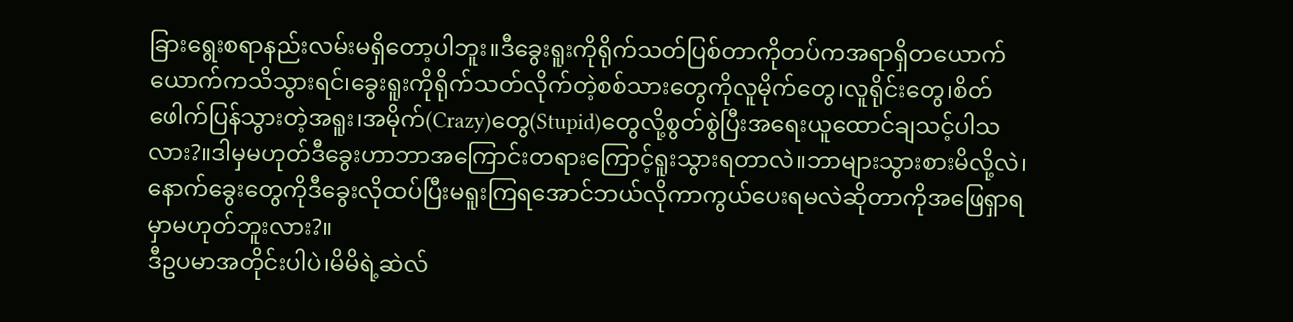ခြားရွေးစရာနည်းလမ်းမရှိတော့ပါဘူး။ဒီခွေးရူးကိုရိုက်သတ်ပြစ်တာကိုတပ်ကအရာရှိတယောက်ယောက်ကသိသွားရင်၊ခွေးရူးကိုရိုက်သတ်လိုက်တဲ့စစ်သားတွေကိုလူမိုက်တွေ၊လူရိုင်းတွေ၊စိတ်ဖေါက်ပြန်သွားတဲ့အရူး၊အမိုက်(Crazy)တွေ(Stupid)တွေလို့စွတ်စွဲပြီးအရေးယူထောင်ချသင့်ပါသလား?။ဒါမှမဟုတ်ဒီခွေးဟာဘာအကြောင်းတရားကြောင့်ရူးသွားရတာလဲ။ဘာများသွားစားမိလို့လဲ၊နောက်ခွေးတွေကိုဒီခွေးလိုထပ်ပြီးမရူးကြရအောင်ဘယ်လိုကာကွယ်ပေးရမလဲဆိုတာကိုအဖြေရှာရမှာမဟုတ်ဘူးလား?။
ဒီဥပမာအတိုင်းပါပဲ၊မိမိရဲ့ဆဲလ်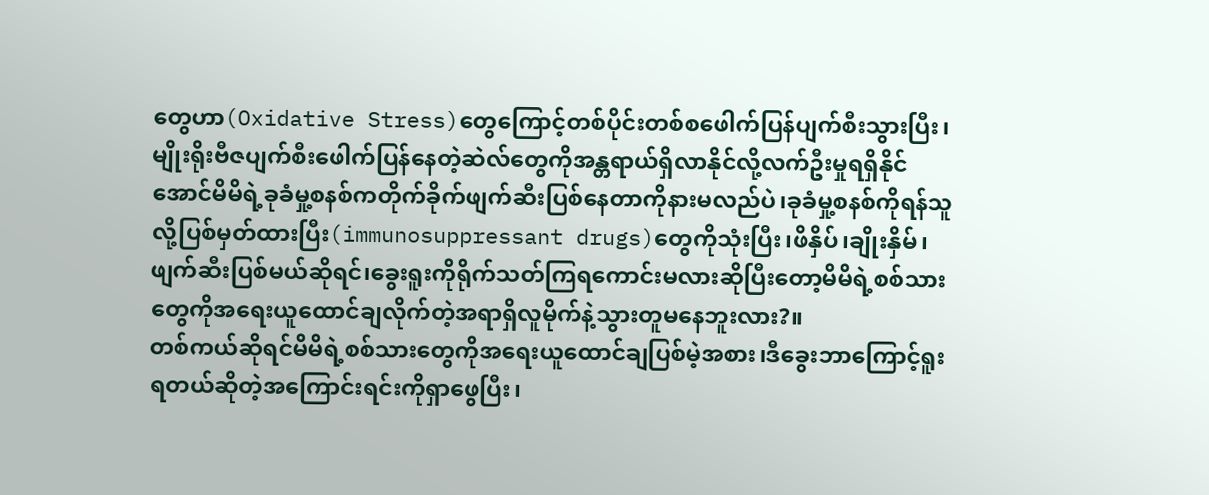တွေဟာ(Oxidative Stress)တွေကြောင့်တစ်ပိုင်းတစ်စဖေါက်ပြန်ပျက်စီးသွားပြီး၊မျိုးရိုးဗီဇပျက်စီးဖေါက်ပြန်နေတဲ့ဆဲလ်တွေကိုအန္တရာယ်ရှိလာနိုင်လို့လက်ဦးမှုရရှိနိုင်အောင်မိမိရဲ့ခုခံမှု့စနစ်ကတိုက်ခိုက်ဖျက်ဆီးပြစ်နေတာကိုနားမလည်ပဲ၊ခုခံမှု့စနစ်ကိုရန်သူလို့ပြစ်မှတ်ထားပြီး(immunosuppressant drugs)တွေကိုသုံးပြီး၊ဖိနှိပ်၊ချိုးနှိမ်၊ဖျက်ဆီးပြစ်မယ်ဆိုရင်၊ခွေးရူးကိုရိုက်သတ်ကြရကောင်းမလားဆိုပြီးတော့မိမိရဲ့စစ်သားတွေကိုအရေးယူထောင်ချလိုက်တဲ့အရာရှိလူမိုက်နဲ့သွားတူမနေဘူးလား?။
တစ်ကယ်ဆိုရင်မိမိရဲ့စစ်သားတွေကိုအရေးယူထောင်ချပြစ်မဲ့အစား၊ဒီခွေးဘာကြောင့်ရူးရတယ်ဆိုတဲ့အကြောင်းရင်းကိုရှာဖွေပြီး၊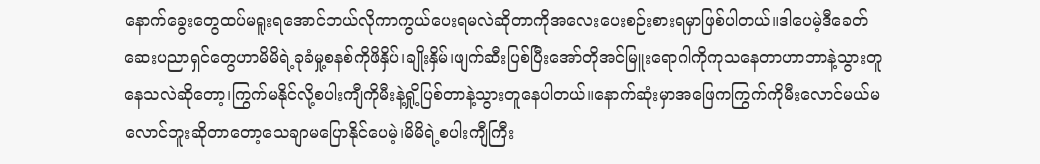နောက်ခွေးတွေထပ်မရူးရအောင်ဘယ်လိုကာကွယ်ပေးရမလဲဆိုတာကိုအလေးပေးစဉ်းစားရမှာဖြစ်ပါတယ်။ဒါပေမဲ့ဒီခေတ်ဆေးပညာရှင်တွေဟာမိမိရဲ့ခုခံမှု့စနစ်ကိုဖိနှိပ်၊ချိုးနှိမ်၊ဖျက်ဆီးပြစ်ပြီးအော်တိုအင်မြူးရောဂါကိုကုသနေတာဟာဘာနဲ့သွားတူနေသလဲဆိုတော့၊ကြွက်မနိုင်လို့စပါးကျီကိုမီးနဲ့ရှို့ပြစ်တာနဲ့သွားတူနေပါတယ်။နောက်ဆုံးမှာအဖြေကကြွက်ကိုမီးလောင်မယ်မလောင်ဘူးဆိုတာတော့သေချာမပြောနိုင်ပေမဲ့၊မိမိရဲ့စပါးကျီကြီး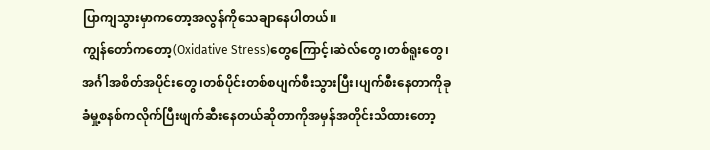ပြာကျသွားမှာကတော့အလွန်ကိုသေချာနေပါတယ်။
ကျွန်တော်ကတော့(Oxidative Stress)တွေကြောင့်၊ဆဲလ်တွေ၊တစ်ရူးတွေ၊အင်္ဂါအစိတ်အပိုင်းတွေ၊တစ်ပိုင်းတစ်စပျက်စီးသွားပြီး၊ပျက်စီးနေတာကိုခုခံမှု့စနစ်ကလိုက်ပြီးဖျက်ဆီးနေတယ်ဆိုတာကိုအမှန်အတိုင်းသိထားတော့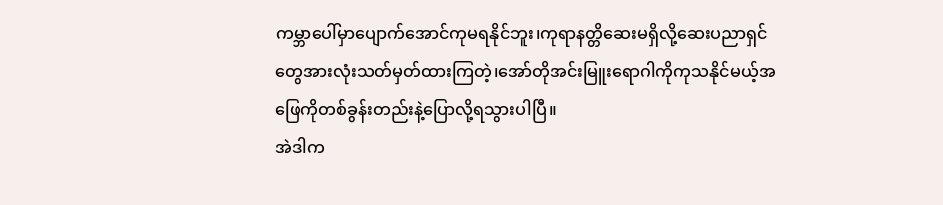ကမ္ဘာပေါ်မှာပျောက်အောင်ကုမရနိုင်ဘူး၊ကုရာနတ္တိဆေးမရှိလို့ဆေးပညာရှင်တွေအားလုံးသတ်မှတ်ထားကြတဲ့၊အော်တိုအင်းမြူးရောဂါကိုကုသနိုင်မယ့်အဖြေကိုတစ်ခွန်းတည်းနဲ့ပြောလို့ရသွားပါပြီ။
အဲဒါက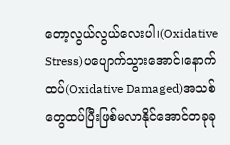တော့လွယ်လွယ်လေးပါ၊(Oxidative Stress)ပပျောက်သွားအောင်၊နောက်ထပ်(Oxidative Damaged)အသစ်တွေထပ်ပြီးဖြစ်မလာနိုင်အောင်တခုခု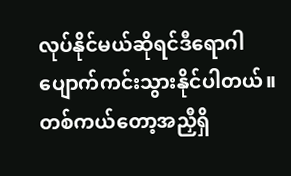လုပ်နိုင်မယ်ဆိုရင်ဒီရောဂါပျောက်ကင်းသွားနိုင်ပါတယ်။တစ်ကယ်တော့အညှီရှိ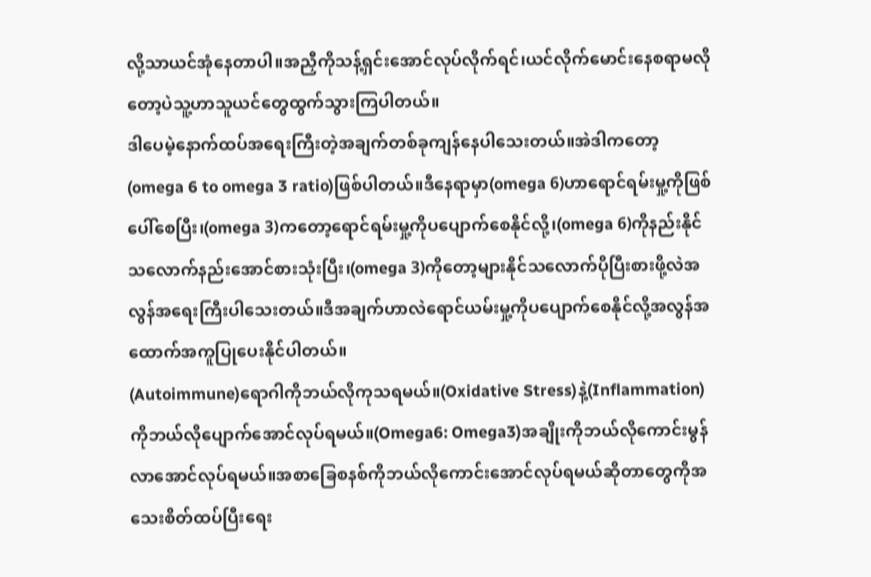လို့သာယင်အုံနေတာပါ။အညှီကိုသန့်ရှင်းအောင်လုပ်လိုက်ရင်၊ယင်လိုက်မောင်းနေစရာမလိုတော့ပဲသူ့ဟာသူယင်တွေထွက်သွားကြပါတယ်။
ဒါပေမဲ့နောက်ထပ်အရေးကြီးတဲ့အချက်တစ်ခုကျန်နေပါသေးတယ်။အဲဒါကတော့(omega 6 to omega 3 ratio)ဖြစ်ပါတယ်။ဒီနေရာမှာ(omega 6)ဟာရောင်ရမ်းမှု့ကိုဖြစ်ပေါ်စေပြီး၊(omega 3)ကတော့ရောင်ရမ်းမှု့ကိုပပျောက်စေနိုင်လို့၊(omega 6)ကိုနည်းနိုင်သလောက်နည်းအောင်စားသုံးပြီး၊(omega 3)ကိုတော့များနိုင်သလောက်ပိုပြီးစားဖို့လဲအလွန်အရေးကြီးပါသေးတယ်။ဒီအချက်ဟာလဲရောင်ယမ်းမှု့ကိုပပျောက်စေနိုင်လို့အလွန်အထောက်အကူပြုပေးနိုင်ပါတယ်။
(Autoimmune)ရောဂါကိုဘယ်လိုကုသရမယ်။(Oxidative Stress)နဲ့(Inflammation)ကိုဘယ်လိုပျောက်အောင်လုပ်ရမယ်။(Omega6: Omega3)အချိုးကိုဘယ်လိုကောင်းမွန်လာအောင်လုပ်ရမယ်။အစာခြေစနစ်ကိုဘယ်လိုကောင်းအောင်လုပ်ရမယ်ဆိုတာတွေကိုအသေးစိတ်ထပ်ပြီးရေး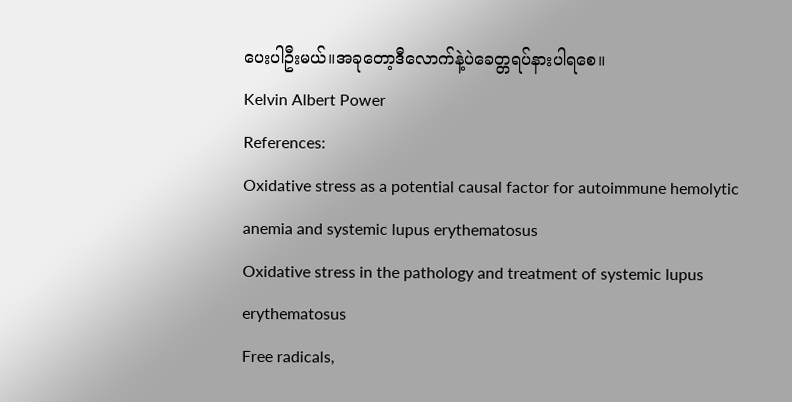ပေးပါဦးမယ်။အခုတော့ဒီလောက်နဲ့ပဲခေတ္တရပ်နားပါရစေ။
Kelvin Albert Power
References:
Oxidative stress as a potential causal factor for autoimmune hemolytic anemia and systemic lupus erythematosus
Oxidative stress in the pathology and treatment of systemic lupus erythematosus
Free radicals,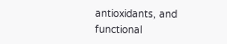antioxidants, and functional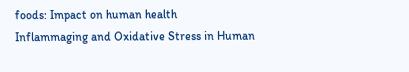foods: Impact on human health
Inflammaging and Oxidative Stress in Human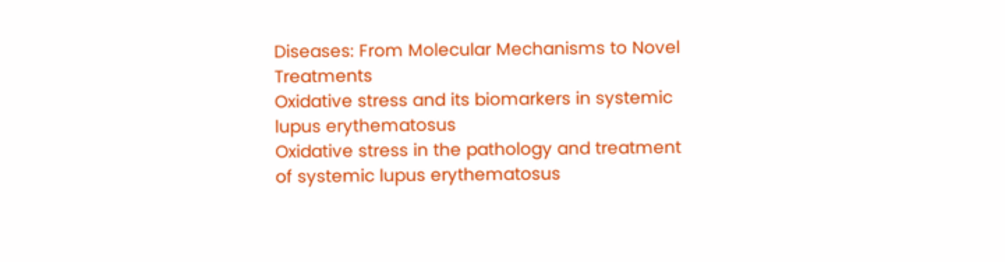Diseases: From Molecular Mechanisms to Novel Treatments
Oxidative stress and its biomarkers in systemic lupus erythematosus
Oxidative stress in the pathology and treatment of systemic lupus erythematosus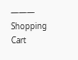———
Shopping Cart